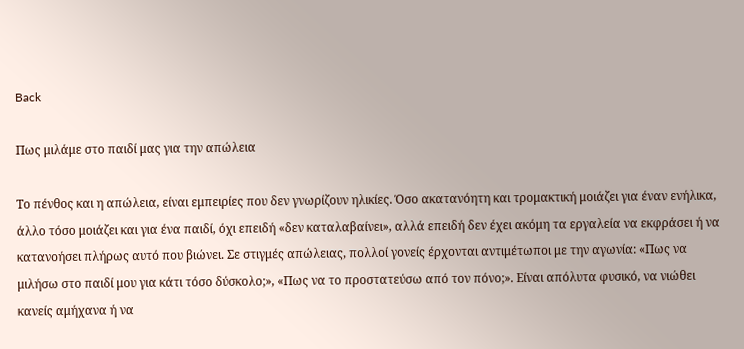Back

Πως μιλάμε στο παιδί μας για την απώλεια

Το πένθος και η απώλεια, είναι εμπειρίες που δεν γνωρίζουν ηλικίες. Όσο ακατανόητη και τρομακτική μοιάζει για έναν ενήλικα, άλλο τόσο μοιάζει και για ένα παιδί, όχι επειδή «δεν καταλαβαίνει», αλλά επειδή δεν έχει ακόμη τα εργαλεία να εκφράσει ή να κατανοήσει πλήρως αυτό που βιώνει. Σε στιγμές απώλειας, πολλοί γονείς έρχονται αντιμέτωποι με την αγωνία: «Πως να μιλήσω στο παιδί μου για κάτι τόσο δύσκολο;», «Πως να το προστατεύσω από τον πόνο;». Είναι απόλυτα φυσικό, να νιώθει κανείς αμήχανα ή να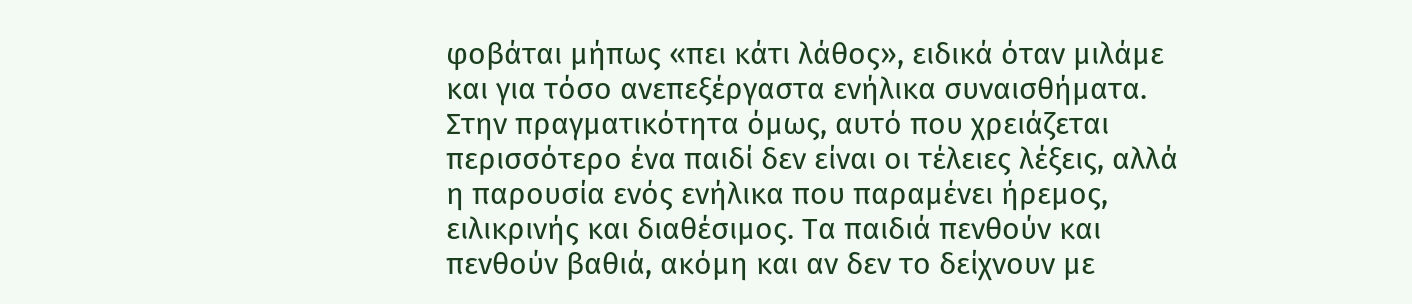φοβάται μήπως «πει κάτι λάθος», ειδικά όταν μιλάμε και για τόσο ανεπεξέργαστα ενήλικα συναισθήματα. Στην πραγματικότητα όμως, αυτό που χρειάζεται περισσότερο ένα παιδί δεν είναι οι τέλειες λέξεις, αλλά η παρουσία ενός ενήλικα που παραμένει ήρεμος, ειλικρινής και διαθέσιμος. Τα παιδιά πενθούν και πενθούν βαθιά, ακόμη και αν δεν το δείχνουν με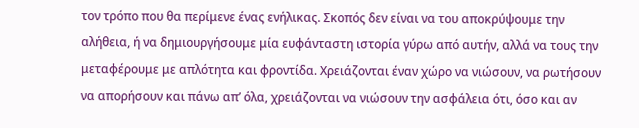τον τρόπο που θα περίμενε ένας ενήλικας. Σκοπός δεν είναι να του αποκρύψουμε την αλήθεια, ή να δημιουργήσουμε μία ευφάνταστη ιστορία γύρω από αυτήν, αλλά να τους την μεταφέρουμε με απλότητα και φροντίδα. Χρειάζονται έναν χώρο να νιώσουν, να ρωτήσουν να απορήσουν και πάνω απ’ όλα, χρειάζονται να νιώσουν την ασφάλεια ότι, όσο και αν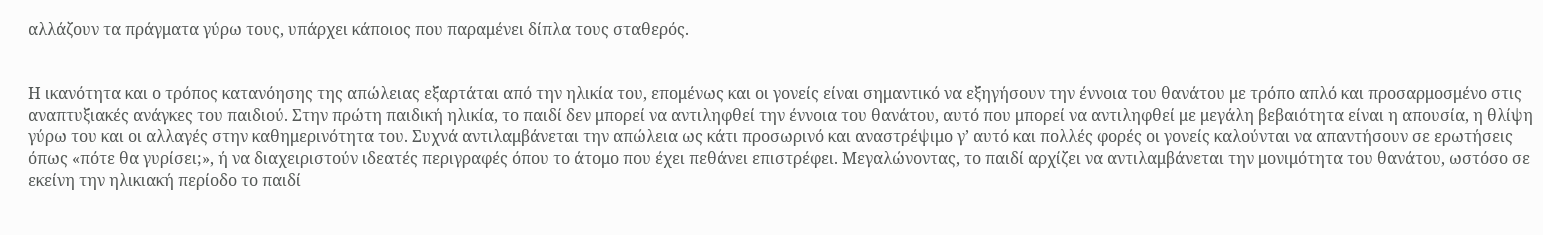αλλάζουν τα πράγματα γύρω τους, υπάρχει κάποιος που παραμένει δίπλα τους σταθερός.


Η ικανότητα και ο τρόπος κατανόησης της απώλειας εξαρτάται από την ηλικία του, επομένως και οι γονείς είναι σημαντικό να εξηγήσουν την έννοια του θανάτου με τρόπο απλό και προσαρμοσμένο στις αναπτυξιακές ανάγκες του παιδιού. Στην πρώτη παιδική ηλικία, το παιδί δεν μπορεί να αντιληφθεί την έννοια του θανάτου, αυτό που μπορεί να αντιληφθεί με μεγάλη βεβαιότητα είναι η απουσία, η θλίψη γύρω του και οι αλλαγές στην καθημερινότητα του. Συχνά αντιλαμβάνεται την απώλεια ως κάτι προσωρινό και αναστρέψιμο γ’ αυτό και πολλές φορές οι γονείς καλούνται να απαντήσουν σε ερωτήσεις όπως «πότε θα γυρίσει;», ή να διαχειριστούν ιδεατές περιγραφές όπου το άτομο που έχει πεθάνει επιστρέφει. Μεγαλώνοντας, το παιδί αρχίζει να αντιλαμβάνεται την μονιμότητα του θανάτου, ωστόσο σε εκείνη την ηλικιακή περίοδο το παιδί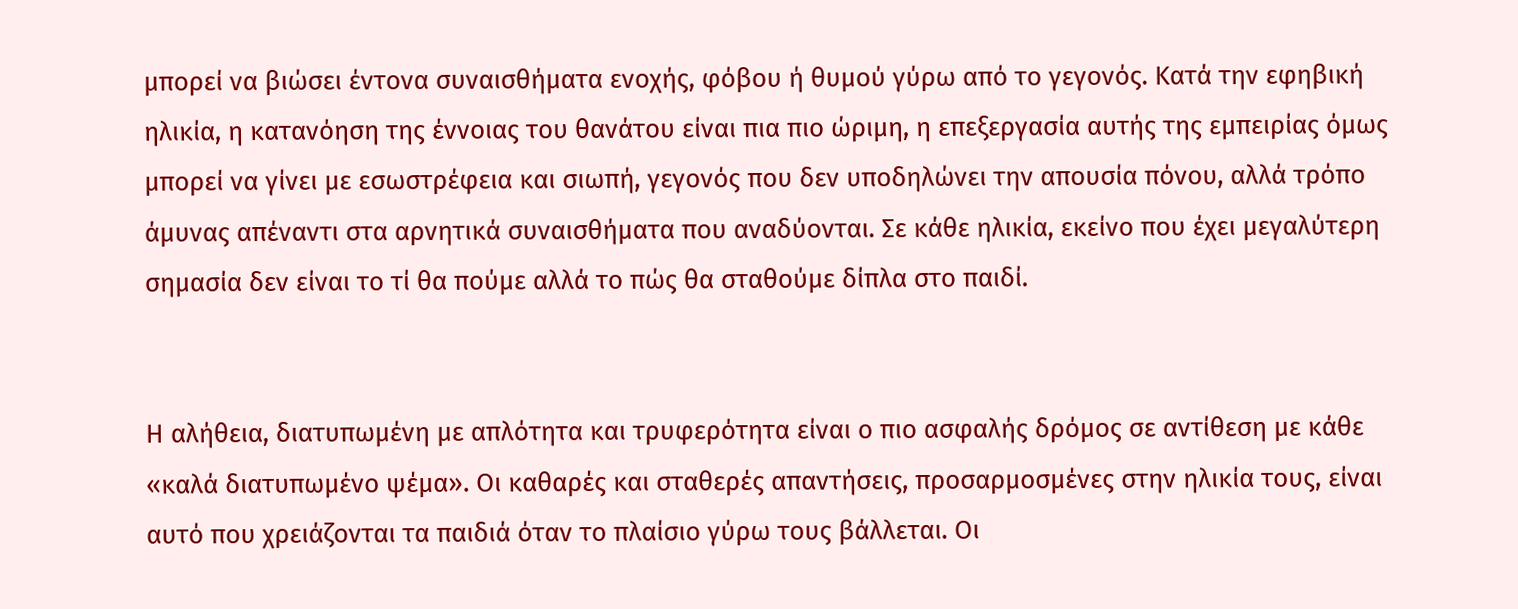μπορεί να βιώσει έντονα συναισθήματα ενοχής, φόβου ή θυμού γύρω από το γεγονός. Κατά την εφηβική ηλικία, η κατανόηση της έννοιας του θανάτου είναι πια πιο ώριμη, η επεξεργασία αυτής της εμπειρίας όμως μπορεί να γίνει με εσωστρέφεια και σιωπή, γεγονός που δεν υποδηλώνει την απουσία πόνου, αλλά τρόπο άμυνας απέναντι στα αρνητικά συναισθήματα που αναδύονται. Σε κάθε ηλικία, εκείνο που έχει μεγαλύτερη σημασία δεν είναι το τί θα πούμε αλλά το πώς θα σταθούμε δίπλα στο παιδί.


Η αλήθεια, διατυπωμένη με απλότητα και τρυφερότητα είναι ο πιο ασφαλής δρόμος σε αντίθεση με κάθε «καλά διατυπωμένο ψέμα». Οι καθαρές και σταθερές απαντήσεις, προσαρμοσμένες στην ηλικία τους, είναι αυτό που χρειάζονται τα παιδιά όταν το πλαίσιο γύρω τους βάλλεται. Οι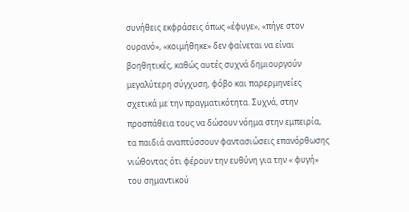συνήθεις εκφράσεις όπως «έφυγε», «πήγε στον ουρανό», «κοιμήθηκε» δεν φαίνεται να είναι βοηθητικές, καθώς αυτές συχνά δημιουργούν μεγαλύτερη σύγχυση, φόβο και παρερμηνείες σχετικά με την πραγματικότητα. Συχνά, στην προσπάθεια τους να δώσουν νόημα στην εμπειρία, τα παιδιά αναπτύσσουν φαντασιώσεις επανόρθωσης νιώθοντας ότι φέρουν την ευθύνη για την « φυγή» του σημαντικού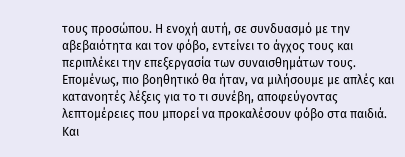τους προσώπου. Η ενοχή αυτή, σε συνδυασμό με την αβεβαιότητα και τον φόβο, εντείνει το άγχος τους και περιπλέκει την επεξεργασία των συναισθημάτων τους. Επομένως, πιο βοηθητικό θα ήταν, να μιλήσουμε με απλές και κατανοητές λέξεις για το τι συνέβη, αποφεύγοντας λεπτομέρειες που μπορεί να προκαλέσουν φόβο στα παιδιά. Και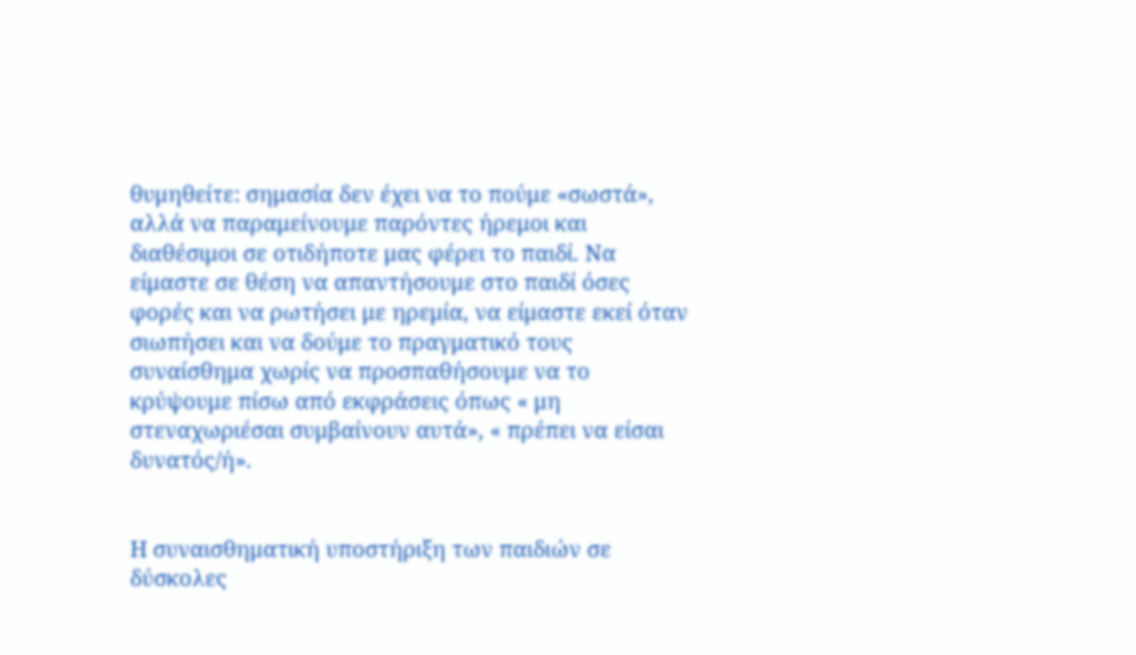θυμηθείτε: σημασία δεν έχει να το πούμε «σωστά», αλλά να παραμείνουμε παρόντες ήρεμοι και διαθέσιμοι σε οτιδήποτε μας φέρει το παιδί. Να είμαστε σε θέση να απαντήσουμε στο παιδί όσες φορές και να ρωτήσει με ηρεμία, να είμαστε εκεί όταν σιωπήσει και να δούμε το πραγματικό τους συναίσθημα χωρίς να προσπαθήσουμε να το κρύψουμε πίσω από εκφράσεις όπως « μη στεναχωριέσαι συμβαίνουν αυτά», « πρέπει να είσαι δυνατός/ή».


Η συναισθηματική υποστήριξη των παιδιών σε δύσκολες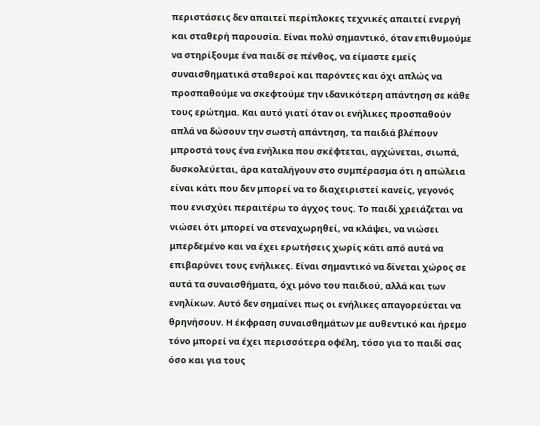περιστάσεις δεν απαιτεί περίπλοκες τεχνικές απαιτεί ενεργή και σταθερή παρουσία. Είναι πολύ σημαντικό, όταν επιθυμούμε να στηρίξουμε ένα παιδί σε πένθος, να είμαστε εμείς συναισθηματικά σταθεροί και παρόντες και όχι απλώς να προσπαθούμε να σκεφτούμε την ιδανικότερη απάντηση σε κάθε τους ερώτημα. Και αυτό γιατί όταν οι ενήλικες προσπαθούν απλά να δώσουν την σωστή απάντηση, τα παιδιά βλέπουν μπροστά τους ένα ενήλικα που σκέφτεται, αγχώνεται, σιωπά, δυσκολεύεται, άρα καταλήγουν στο συμπέρασμα ότι η απώλεια είναι κάτι που δεν μπορεί να το διαχειριστεί κανείς, γεγονός που ενισχύει περαιτέρω το άγχος τους. Το παιδί χρειάζεται να νιώσει ότι μπορεί να στεναχωρηθεί, να κλάψει, να νιώσει μπερδεμένο και να έχει ερωτήσεις χωρίς κάτι από αυτά να επιβαρύνει τους ενήλικες. Είναι σημαντικό να δίνεται χώρος σε αυτά τα συναισθήματα, όχι μόνο του παιδιού, αλλά και των ενηλίκων. Αυτό δεν σημαίνει πως οι ενήλικες απαγορεύεται να θρηνήσουν. Η έκφραση συναισθημάτων με αυθεντικό και ήρεμο τόνο μπορεί να έχει περισσότερα οφέλη, τόσο για το παιδί σας όσο και για τους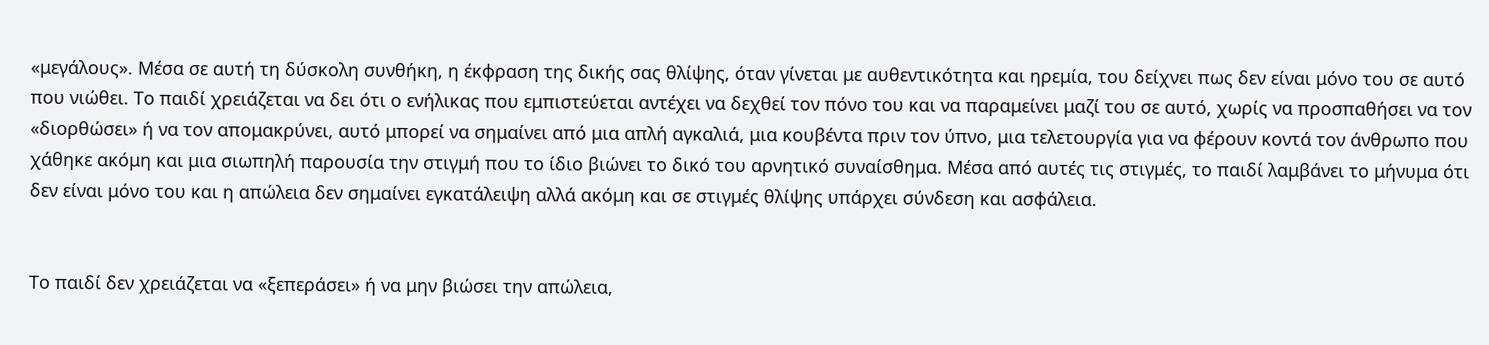«μεγάλους». Μέσα σε αυτή τη δύσκολη συνθήκη, η έκφραση της δικής σας θλίψης, όταν γίνεται με αυθεντικότητα και ηρεμία, του δείχνει πως δεν είναι μόνο του σε αυτό που νιώθει. Το παιδί χρειάζεται να δει ότι ο ενήλικας που εμπιστεύεται αντέχει να δεχθεί τον πόνο του και να παραμείνει μαζί του σε αυτό, χωρίς να προσπαθήσει να τον «διορθώσει» ή να τον απομακρύνει, αυτό μπορεί να σημαίνει από μια απλή αγκαλιά, μια κουβέντα πριν τον ύπνο, μια τελετουργία για να φέρουν κοντά τον άνθρωπο που χάθηκε ακόμη και μια σιωπηλή παρουσία την στιγμή που το ίδιο βιώνει το δικό του αρνητικό συναίσθημα. Μέσα από αυτές τις στιγμές, το παιδί λαμβάνει το μήνυμα ότι δεν είναι μόνο του και η απώλεια δεν σημαίνει εγκατάλειψη αλλά ακόμη και σε στιγμές θλίψης υπάρχει σύνδεση και ασφάλεια.


Το παιδί δεν χρειάζεται να «ξεπεράσει» ή να μην βιώσει την απώλεια,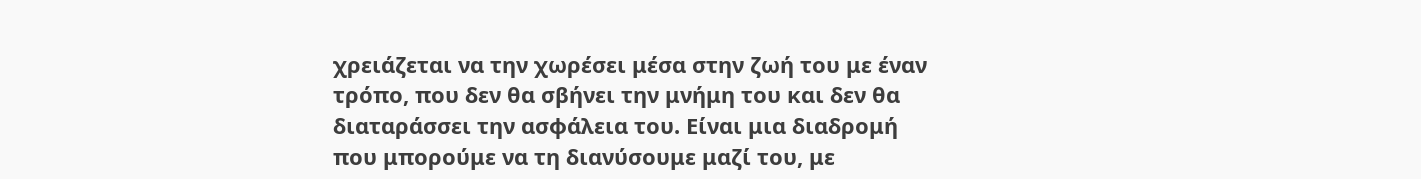χρειάζεται να την χωρέσει μέσα στην ζωή του με έναν τρόπο, που δεν θα σβήνει την μνήμη του και δεν θα διαταράσσει την ασφάλεια του. Είναι μια διαδρομή που μπορούμε να τη διανύσουμε μαζί του, με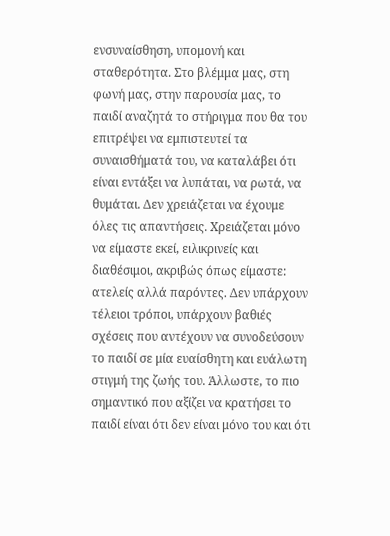ενσυναίσθηση, υπομονή και σταθερότητα. Στο βλέμμα μας, στη φωνή μας, στην παρουσία μας, το παιδί αναζητά το στήριγμα που θα του επιτρέψει να εμπιστευτεί τα συναισθήματά του, να καταλάβει ότι είναι εντάξει να λυπάται, να ρωτά, να θυμάται. Δεν χρειάζεται να έχουμε όλες τις απαντήσεις. Χρειάζεται μόνο να είμαστε εκεί, ειλικρινείς και διαθέσιμοι, ακριβώς όπως είμαστε: ατελείς αλλά παρόντες. Δεν υπάρχουν τέλειοι τρόποι, υπάρχουν βαθιές σχέσεις που αντέχουν να συνοδεύσουν το παιδί σε μία ευαίσθητη και ευάλωτη στιγμή της ζωής του. Άλλωστε, το πιο σημαντικό που αξίζει να κρατήσει το παιδί είναι ότι δεν είναι μόνο του και ότι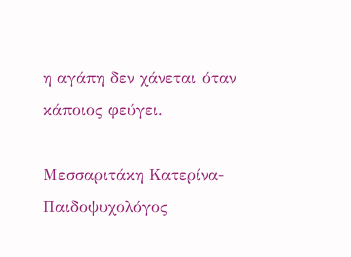η αγάπη δεν χάνεται όταν κάποιος φεύγει.

Μεσσαριτάκη Κατερίνα- Παιδοψυχολόγος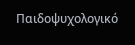Παιδοψυχολογικό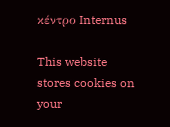κέντρο Internus

This website stores cookies on your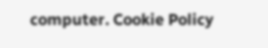computer. Cookie Policy